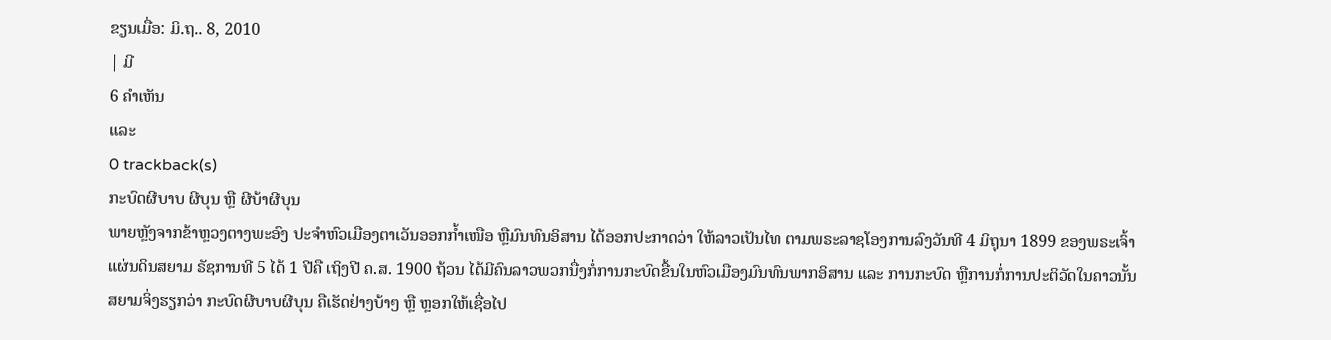ຂຽນເມື່ອ: ມິ.ຖ.. 8, 2010
| ມີ
6 ຄຳເຫັນ
ແລະ
0 trackback(s)
ກະບົດຜີບາບ ຜີບຸນ ຫຼື ຜີບ້າຜີບຸນ
ພາຍຫຼັງຈາກຂ້າຫຼວງຕາງພະອົງ ປະຈຳຫົວເມືອງຕາເວັນອອກກ້ຳເໜືອ ຫຼືມົນທົນອິສານ ໄດ້ອອກປະກາດວ່າ ໃຫ້ລາວເປັນໄທ ຕາມພຣະລາຊໂອງການລົງວັນທີ 4 ມິຖຸນາ 1899 ຂອງພຣະເຈົ້າແຜ່ນດິນສຍາມ ຣັຊການທີ 5 ໄດ້ 1 ປີຄື ເຖິງປີ ຄ.ສ. 1900 ຖ້ວນ ໄດ້ມີຄົນລາວພວກນື່ງກໍ່ການກະບົດຂື້ນໃນຫົວເມືອງມົນທົນພາກອິສານ ແລະ ການກະບົດ ຫຼືການກໍ່ການປະຕິວັດໃນຄາວນັ້ນ ສຍາມຈິ່ງຮຽກວ່າ ກະບົດຜີບາບຜີບຸນ ຄືເຮັດຢ່າງບ້າໆ ຫຼື ຫຼອກໃຫ້ເຊື່ອໄປ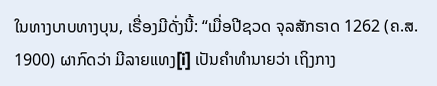ໃນທາງບາບທາງບຸນ, ເຣື່ອງມີດັ່ງນີ້: “ເມື່ອປີຊວດ ຈຸລສັກຣາດ 1262 (ຄ.ສ. 1900) ຜາກົດວ່າ ມີລາຍແທງ[i] ເປັນຄໍາທໍານາຍວ່າ ເຖິງກາງ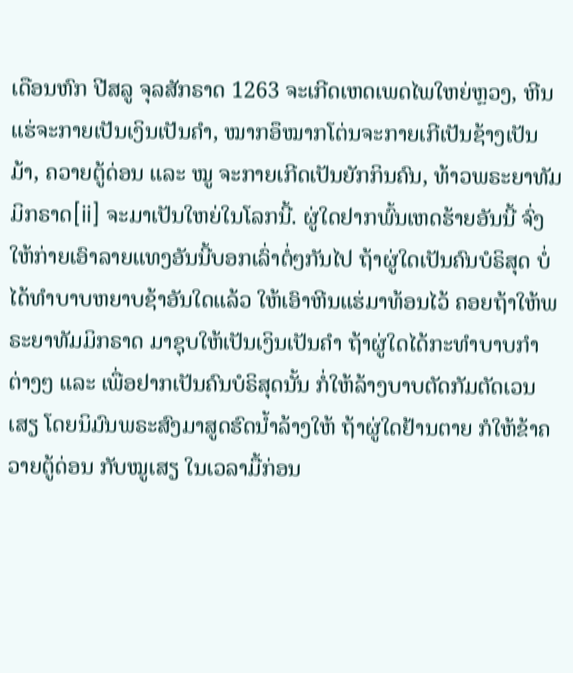ເດືອນຫົກ ປີສລູ ຈຸລສັກຣາດ 1263 ຈະເກີດເຫດເພດໄພໃຫຍ່ຫຼວງ, ຫີນແຮ່ຈະກາຍເປັນເງິນເປັນຄຳ, ໝາກອຶໝາກໂຕ່ນຈະກາຍເກີເປັນຊ້າງເປັນມ້າ, ຄວາຍຕູ້ດ່ອນ ແລະ ໝູ ຈະກາຍເກີດເປັນຍັກກິນຄົນ, ທ້າວພຣະຍາທັມມິກຣາດ[ii] ຈະມາເປັນໃຫຍ່ໃນໂລກນີ້. ຜູ່ໃດຢາກພົ້ນເຫດຮ້າຍອັນນີ້ ຈົ່ງໃຫ້ກ່າຍເອົາລາຍແທງອັນນີ້ບອກເລົ່າຕໍ່ໆກັນໄປ ຖ້າຜູ່ໃດເປັນຄົນບໍຣິສຸດ ບໍ່ໄດ້ທຳບາບຫຍາບຊ້າອັນໃດແລ້ວ ໃຫ້ເອົາຫີນແຮ່ມາທ້ອນໄວ້ ຄອຍຖ້າໃຫ້ພຣະຍາທັມມິກຣາດ ມາຊຸບໃຫ້ເປັນເງິນເປັນຄຳ ຖ້າຜູ່ໃດໄດ້ກະທຳບາບກຳຕ່າງໆ ແລະ ເພື່ອຢາກເປັນຄົນບໍຣິສຸດນັ້ນ ກໍ່ໃຫ້ລ້າງບາບຕັດກັມຕັດເວນເສຽ ໂດຍນິມົນພຣະສົງມາສູດຮົດນ້ຳລ້າງໃຫ້ ຖ້າຜູ່ໃດຢ້ານຕາຍ ກໍໃຫ້ຂ້າຄວາຍຕູ້ດ່ອນ ກັບໝູເສຽ ໃນເວລາມື້ກ່ອນ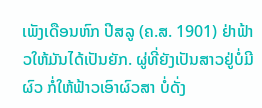ເພັງເດືອນຫົກ ປີສລູ (ຄ.ສ. 1901) ຢ່າຟ້າວໃຫ້ມັນໄດ້ເປັນຍັກ. ຜູ່ທີ່ຍັງເປັນສາວຢູ່ບໍ່ມີຜົວ ກໍ່ໃຫ້ຟ້າວເອົາຜົວສາ ບໍ່ດັ່ງ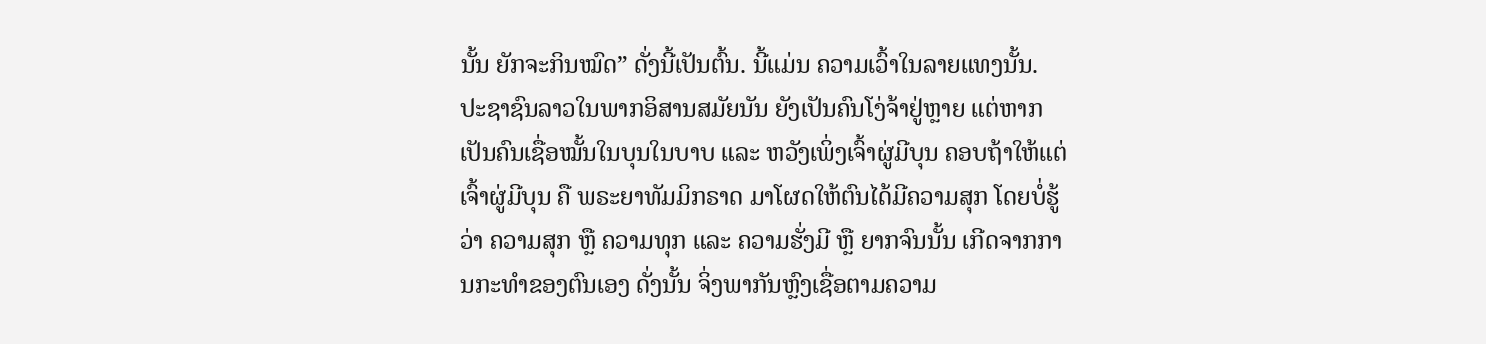ນັ້ນ ຍັກຈະກິນໝົດ” ດັ່ງນີ້ເປັນຕົ້ນ. ນີ້ແມ່ນ ຄວາມເວົ້າໃນລາຍແທງນັ້ນ.
ປະຊາຊົນລາວໃນພາກອິສານສມັຍນັນ ຍັງເປັນຄົນໂງ່ຈ້າຢູ່ຫຼາຍ ແຕ່ຫາກເປັນຄົນເຊື່ອໝັ້ນໃນບຸນໃນບາບ ແລະ ຫວັງເພິ່ງເຈົ້າຜູ່ມີບຸນ ຄອບຖ້າໃຫ້ແຕ່ເຈົ້າຜູ່ມີບຸນ ຄື ພຣະຍາທັມມິກຣາດ ມາໂຜດໃຫ້ຕົນໄດ້ມີຄວາມສຸກ ໂດຍບໍ່ຮູ້ວ່າ ຄວາມສຸກ ຫຼື ຄວາມທຸກ ແລະ ຄວາມຮັ່ງມີ ຫຼື ຍາກຈົນນັ້ນ ເກີດຈາກການກະທຳຂອງຕົນເອງ ດັ່ງນັ້ນ ຈິ່ງພາກັນຫຼົງເຊື່ອຕາມຄວາມ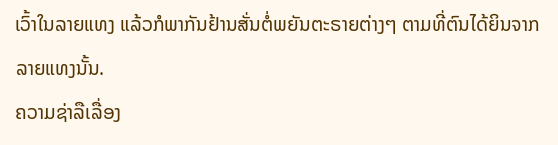ເວົ້າໃນລາຍແທງ ແລ້ວກໍພາກັນຢ້ານສັ່ນຕໍ່ພຍັນຕະຣາຍຕ່າງໆ ຕາມທີ່ຕົນໄດ້ຍິນຈາກລາຍແທງນັ້ນ.
ຄວາມຊ່າລືເລື່ອງ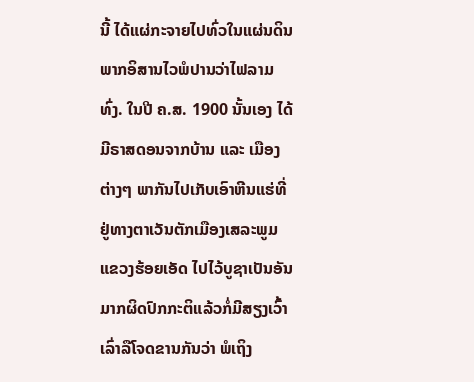ນີ້ ໄດ້ແຜ່ກະຈາຍໄປທົ່ວໃນແຜ່ນດິນພາກອິສານໄວພໍປານວ່າໄຟລາມທົ່ງ. ໃນປີ ຄ.ສ. 1900 ນັ້ນເອງ ໄດ້ມີຣາສດອນຈາກບ້ານ ແລະ ເມືອງຕ່າງໆ ພາກັນໄປເກັບເອົາຫີນແຮ່ທີ່ຢູ່ທາງຕາເວັນຕັກເມືອງເສລະພູມ ແຂວງຮ້ອຍເອັດ ໄປໄວ້ບູຊາເປັນອັນມາກຜິດປົກກະຕິແລ້ວກໍ່ມີສຽງເວົ້າເລົ່າລືໂຈດຂານກັນວ່າ ພໍເຖິງ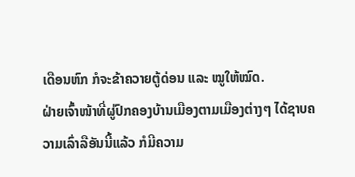ເດືອນຫົກ ກໍຈະຂ້າຄວາຍຕູ້ດ່ອນ ແລະ ໝູໃຫ້ໝົດ.
ຝ່າຍເຈົ້າໜ້າທີ່ຜູ່ປົກຄອງບ້ານເມືອງຕາມເມືອງຕ່າງໆ ໄດ້ຊາບຄວາມເລົ່າລືອັນນີ້ແລ້ວ ກໍມີຄວາມ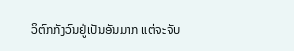ວິຕົກກັງວົນຢູ່ເປັນອັນມາກ ແຕ່ຈະຈັບ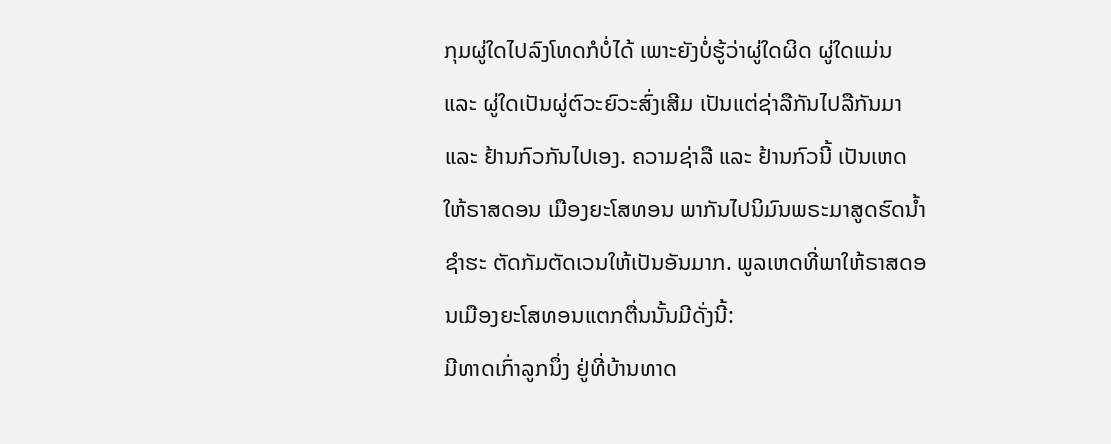ກຸມຜູ່ໃດໄປລົງໂທດກໍບໍ່ໄດ້ ເພາະຍັງບໍ່ຮູ້ວ່າຜູ່ໃດຜິດ ຜູ່ໃດແມ່ນ ແລະ ຜູ່ໃດເປັນຜູ່ຕົວະຍົວະສົ່ງເສີມ ເປັນແຕ່ຊ່າລືກັນໄປລືກັນມາ ແລະ ຢ້ານກົວກັນໄປເອງ. ຄວາມຊ່າລື ແລະ ຢ້ານກົວນີ້ ເປັນເຫດໃຫ້ຣາສດອນ ເມືອງຍະໂສທອນ ພາກັນໄປນິມົນພຣະມາສູດຮົດນ້ຳຊຳຮະ ຕັດກັມຕັດເວນໃຫ້ເປັນອັນມາກ. ພູລເຫດທີ່ພາໃຫ້ຣາສດອນເມືອງຍະໂສທອນແຕກຕື່ນນັ້ນມີດັ່ງນີ້:
ມີທາດເກົ່າລູກນຶ່ງ ຢູ່ທີ່ບ້ານທາດ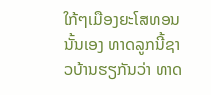ໃກ້ໆເມືອງຍະໂສທອນນັ້ນເອງ ທາດລູກນີ້ຊາວບ້ານຮຽກັນວ່າ ທາດ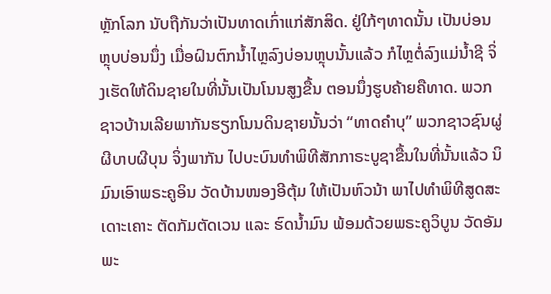ຫຼັກໂລກ ນັບຖືກັນວ່າເປັນທາດເກົ່າແກ່ສັກສິດ. ຢູ່ໃກ້ໆທາດນັ້ນ ເປັນບ່ອນຫຼຸບບ່ອນນຶ່ງ ເມື່ອຝົນຕົກນ້ຳໄຫຼລົງບ່ອນຫຼຸບນັ້ນແລ້ວ ກໍໄຫຼຕໍ່ລົງແມ່ນ້ຳຊີ ຈິ່ງເຮັດໃຫ້ດິນຊາຍໃນທີ່ນັ້ນເປັນໂນນສູງຂື້ນ ຕອນນຶ່ງຮູບຄ້າຍຄືທາດ. ພວກຊາວບ້ານເລີຍພາກັນຮຽກໂນນດິນຊາຍນັ້ນວ່າ “ທາດຄຳບຸ” ພວກຊາວຊົນຜູ່ຜີບາບຜີບຸນ ຈິ່ງພາກັນ ໄປບະບົນທຳພິທີສັກກາຣະບູຊາຂື້ນໃນທີ່ນັ້ນແລ້ວ ນິມົນເອົາພຣະຄູອິນ ວັດບ້ານໜອງອີຕຸ້ມ ໃຫ້ເປັນຫົວນ້າ ພາໄປທຳພິທີສູດສະເດາະເຄາະ ຕັດກັມຕັດເວນ ແລະ ຮົດນ້ຳມົນ ພ້ອມດ້ວຍພຣະຄູວິບູນ ວັດອັມພະ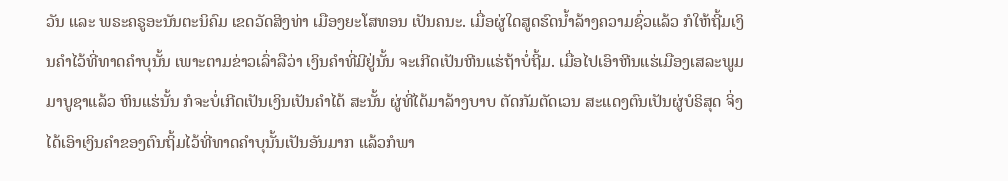ວັນ ແລະ ພຣະຄຣູອະນັນຕະນິຄົມ ເຂດວັດສິງທ່າ ເມືອງຍະໂສທອນ ເປັນຄນະ. ເມື່ອຜູ່ໃດສູດຮົດນ້ຳລ້າງຄວາມຊົ່ວແລ້ວ ກໍໃຫ້ຖີ້ມເງິນຄຳໄວ້ທີ່ທາດຄຳບຸນັ້ນ ເພາະຕາມຂ່າວເລົ່າລືວ່າ ເງິນຄຳທີ່ມີຢູ່ນັ້ນ ຈະເກີດເປັນຫີນແຮ່ຖ້າບໍ່ຖີ້ມ. ເມື່ອໄປເອົາຫີນແຮ່ເມືອງເສລະພູມມາບູຊາແລ້ວ ຫິນແຮ່ນັ້ນ ກໍຈະບໍ່ເກີດເປັນເງິນເປັນຄຳໄດ້ ສະນັ້ນ ຜູ່ທີ່ໄດ້ມາລ້າງບາບ ຕັດກັມຕັດເວນ ສະແດງຕົນເປັນຜູ່ບໍຣິສຸດ ຈິ່ງໄດ້ເອົາເງິນຄຳຂອງຕົນຖິ້ມໄວ້ທີ່ທາດຄຳບຸນັ້ນເປັນອັນມາກ ແລ້ວກໍພາ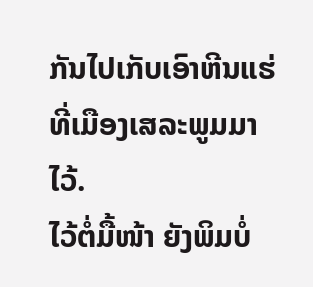ກັນໄປເກັບເອົາຫີນແຮ່ທີ່ເມືອງເສລະພູມມາໄວ້.
ໄວ້ຕໍ່ມື້ໜ້າ ຍັງພິມບໍ່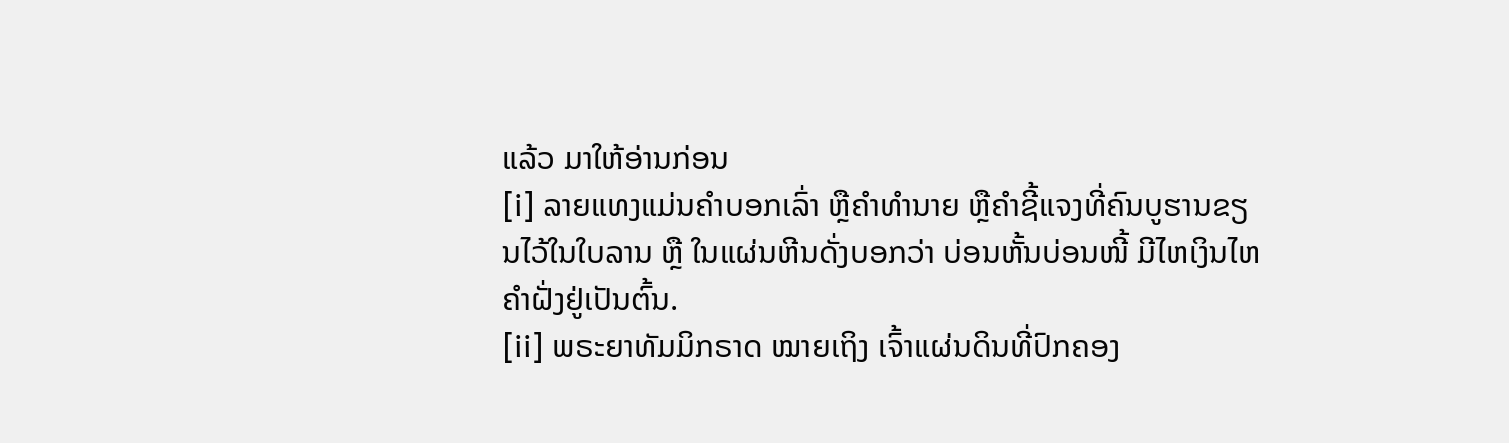ແລ້ວ ມາໃຫ້ອ່ານກ່ອນ
[i] ລາຍແທງແມ່ນຄຳບອກເລົ່າ ຫຼືຄຳທຳນາຍ ຫຼືຄຳຊີ້ແຈງທີ່ຄົນບູຮານຂຽນໄວ້ໃນໃບລານ ຫຼື ໃນແຜ່ນຫີນດັ່ງບອກວ່າ ບ່ອນຫັ້ນບ່ອນໜີ້ ມີໄຫເງິນໄຫຄຳຝັ່ງຢູ່ເປັນຕົ້ນ.
[ii] ພຣະຍາທັມມິກຣາດ ໝາຍເຖິງ ເຈົ້າແຜ່ນດິນທີ່ປົກຄອງ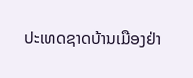ປະເທດຊາດບ້ານເມືອງຢ່າ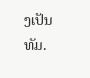ງເປັນທັມ.